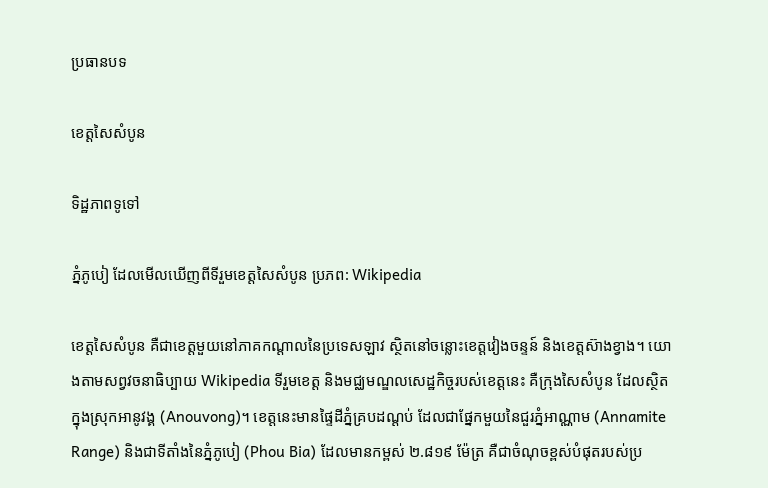ប្រធានបទ

ខេត្តសៃសំបូន

ទិដ្ឋភាពទូទៅ

ភ្នំភូបៀ ដែលមើលឃើញពីទីរួមខេត្តសៃសំបូន ប្រភព: Wikipedia

ខេត្តសៃសំបូន គឺជាខេត្តមួយនៅភាគកណ្តាលនៃប្រទេសឡាវ ស្ថិតនៅចន្លោះខេត្តវៀងចន្ទន៍ និងខេត្តស៊ាងខ្វាង។ យោងតាមសព្វវចនាធិប្បាយ Wikipedia ទីរួមខេត្ត និងមជ្ឈមណ្ឌលសេដ្ឋកិច្ចរបស់ខេត្តនេះ គឺក្រុងសៃសំបូន ដែលស្ថិតក្នុងស្រុកអានូវង្គ (Anouvong)។ ខេត្តនេះមានផ្ទៃដីភ្នំគ្របដណ្ដប់ ដែលជាផ្នែកមួយនៃជួរភ្នំអាណ្ណាម (Annamite Range) និងជាទីតាំងនៃភ្នំភូបៀ (Phou Bia) ដែលមានកម្ពស់ ២.៨១៩ ម៉ែត្រ គឺជាចំណុចខ្ពស់បំផុតរបស់ប្រ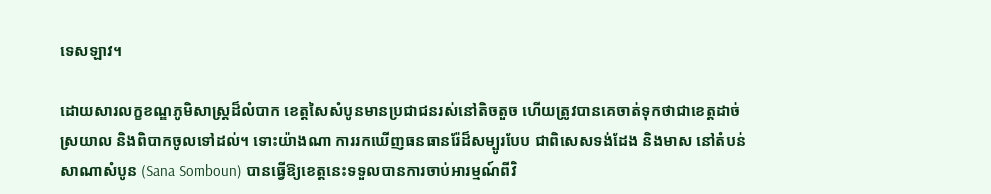ទេសឡាវ។

ដោយសារលក្ខខណ្ឌភូមិសាស្ត្រដ៏លំបាក ខេត្តសៃសំបូនមានប្រជាជនរស់នៅតិចតួច ហើយត្រូវបានគេចាត់ទុកថាជាខេត្តដាច់ស្រយាល និងពិបាកចូលទៅដល់។ ទោះយ៉ាងណា ការរកឃើញធនធានរ៉ែដ៏សម្បូរបែប ជាពិសេសទង់ដែង និងមាស នៅតំបន់សាណាសំបូន (Sana Somboun) បានធ្វើឱ្យខេត្តនេះទទួលបានការចាប់អារម្មណ៍ពីវិ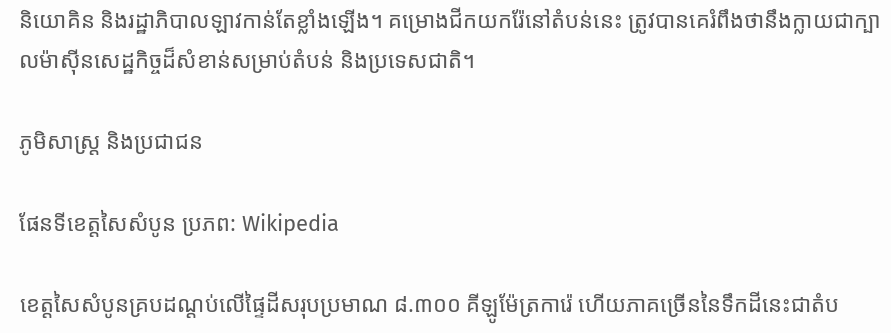និយោគិន និងរដ្ឋាភិបាលឡាវកាន់តែខ្លាំងឡើង។ គម្រោងជីកយករ៉ែនៅតំបន់នេះ ត្រូវបានគេរំពឹងថានឹងក្លាយជាក្បាលម៉ាស៊ីនសេដ្ឋកិច្ចដ៏សំខាន់សម្រាប់តំបន់ និងប្រទេសជាតិ។

ភូមិសាស្ត្រ និងប្រជាជន

ផែនទីខេត្តសៃសំបូន ប្រភព: Wikipedia

ខេត្តសៃសំបូនគ្របដណ្ដប់លើផ្ទៃដីសរុបប្រមាណ ៨.៣០០ គីឡូម៉ែត្រការ៉េ ហើយភាគច្រើននៃទឹកដីនេះជាតំប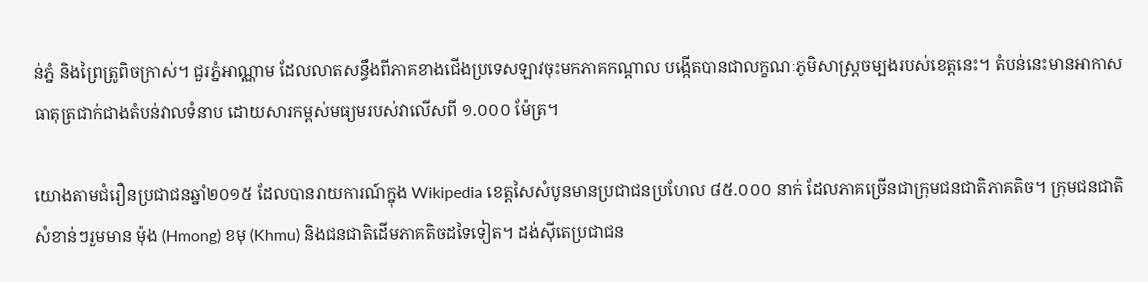ន់ភ្នំ និងព្រៃត្រូពិចក្រាស់។ ជួរភ្នំអាណ្ណាម ដែលលាតសន្ធឹងពីភាគខាងជើងប្រទេសឡាវចុះមកភាគកណ្តាល បង្កើតបានជាលក្ខណៈភូមិសាស្ត្រចម្បងរបស់ខេត្តនេះ។ តំបន់នេះមានអាកាសធាតុត្រជាក់ជាងតំបន់វាលទំនាប ដោយសារកម្ពស់មធ្យមរបស់វាលើសពី ១.០០០ ម៉ែត្រ។

យោងតាមជំរឿនប្រជាជនឆ្នាំ២០១៥ ដែលបានរាយការណ៍ក្នុង Wikipedia ខេត្តសៃសំបូនមានប្រជាជនប្រហែល ៨៥.០០០ នាក់ ដែលភាគច្រើនជាក្រុមជនជាតិភាគតិច។ ក្រុមជនជាតិសំខាន់ៗរួមមាន ម៉ុង (Hmong) ខមុ (Khmu) និងជនជាតិដើមភាគតិចដទៃទៀត។ ដង់ស៊ីតេប្រជាជន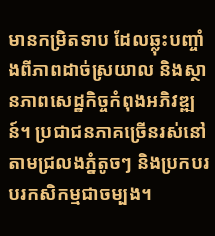មានកម្រិតទាប ដែលឆ្លុះបញ្ចាំងពីភាពដាច់ស្រយាល និងស្ថានភាពសេដ្ឋកិច្ចកំពុងអភិវឌ្ឍន៍។ ប្រជាជនភាគច្រើនរស់នៅតាមជ្រលងភ្នំតូចៗ និងប្រកបរបរកសិកម្មជាចម្បង។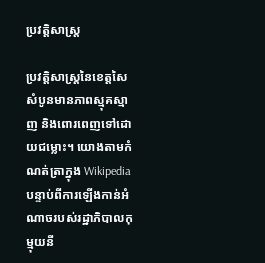ប្រវត្តិសាស្ត្រ

ប្រវត្តិសាស្ត្រនៃខេត្តសៃសំបូនមានភាពស្មុគស្មាញ និងពោរពេញទៅដោយជម្លោះ។ យោងតាមកំណត់ត្រាក្នុង Wikipedia បន្ទាប់ពីការឡើងកាន់អំណាចរបស់រដ្ឋាភិបាលកុម្មុយនី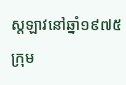ស្តឡាវនៅឆ្នាំ១៩៧៥ ក្រុម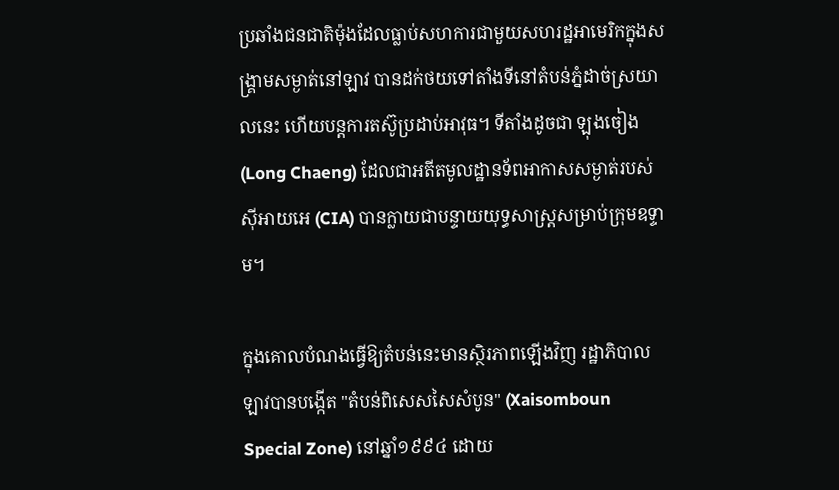ប្រឆាំងជនជាតិម៉ុងដែលធ្លាប់សហការជាមួយសហរដ្ឋអាមេរិកក្នុងសង្គ្រាមសម្ងាត់នៅឡាវ បានដក់ថយទៅតាំងទីនៅតំបន់ភ្នំដាច់ស្រយាលនេះ ហើយបន្តការតស៊ូប្រដាប់អាវុធ។ ទីតាំងដូចជា ឡុងចៀង (Long Chaeng) ដែលជាអតីតមូលដ្ឋានទ័ពអាកាសសម្ងាត់របស់ស៊ីអាយអេ (CIA) បានក្លាយជាបន្ទាយយុទ្ធសាស្ត្រសម្រាប់ក្រុមឧទ្ទាម។

ក្នុងគោលបំណងធ្វើឱ្យតំបន់នេះមានស្ថិរភាពឡើងវិញ រដ្ឋាភិបាលឡាវបានបង្កើត "តំបន់ពិសេសសៃសំបូន" (Xaisomboun Special Zone) នៅឆ្នាំ១៩៩៤ ដោយ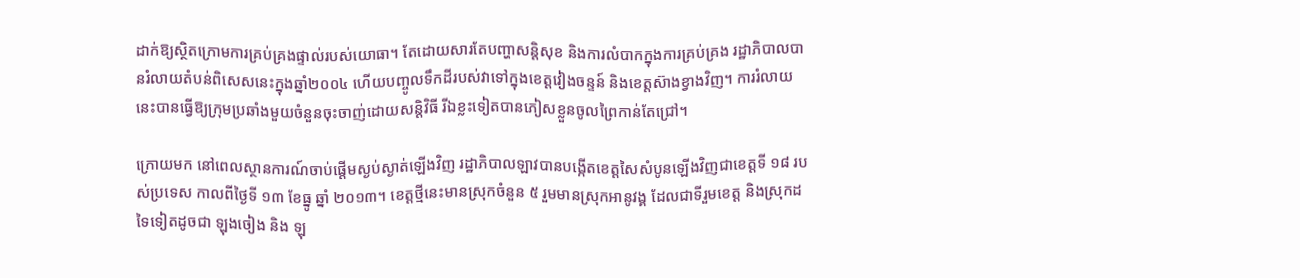ដាក់ឱ្យស្ថិតក្រោមការគ្រប់គ្រងផ្ទាល់របស់យោធា។ តែដោយសារតែបញ្ហាសន្តិសុខ និងការលំបាកក្នុងការគ្រប់គ្រង រដ្ឋាភិបាលបានរំលាយតំបន់ពិសេសនេះក្នុងឆ្នាំ២០០៤ ហើយបញ្ចូលទឹកដីរបស់វាទៅក្នុងខេត្តវៀងចន្ទន៍ និងខេត្តស៊ាងខ្វាងវិញ។ ការរំលាយនេះបានធ្វើឱ្យក្រុមប្រឆាំងមួយចំនួនចុះចាញ់ដោយសន្តិវិធី រីឯខ្លះទៀតបានភៀសខ្លួនចូលព្រៃកាន់តែជ្រៅ។

ក្រោយមក នៅពេលស្ថានការណ៍ចាប់ផ្តើមស្ងប់ស្ងាត់ឡើងវិញ រដ្ឋាភិបាលឡាវបានបង្កើតខេត្តសៃសំបូនឡើងវិញជាខេត្តទី ១៨ របស់ប្រទេស កាលពីថ្ងៃទី ១៣ ខែធ្នូ ឆ្នាំ ២០១៣។ ខេត្តថ្មីនេះមានស្រុកចំនួន ៥ រួមមានស្រុកអានូវង្គ ដែលជាទីរួមខេត្ត និងស្រុកដទៃទៀតដូចជា ឡុងចៀង និង ឡុ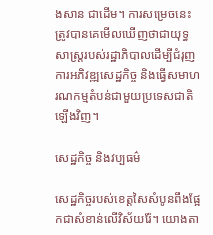ងសាន ជាដើម។ ការសម្រេចនេះត្រូវបានគេមើលឃើញថាជាយុទ្ធសាស្ត្ររបស់រដ្ឋាភិបាលដើម្បីជំរុញការអភិវឌ្ឍសេដ្ឋកិច្ច និងធ្វើសមាហរណកម្មតំបន់ជាមួយប្រទេសជាតិឡើងវិញ។

សេដ្ឋកិច្ច និងវប្បធម៌

សេដ្ឋកិច្ចរបស់ខេត្តសៃសំបូនពឹងផ្អែកជាសំខាន់លើវិស័យរ៉ែ។ យោងតា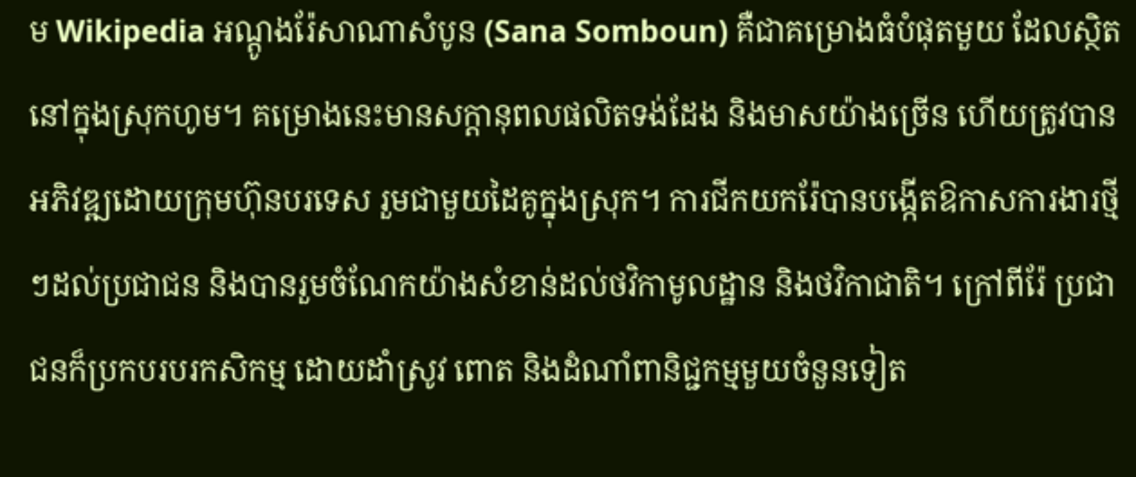ម Wikipedia អណ្តូងរ៉ែសាណាសំបូន (Sana Somboun) គឺជាគម្រោងធំបំផុតមួយ ដែលស្ថិតនៅក្នុងស្រុកហូម។ គម្រោងនេះមានសក្តានុពលផលិតទង់ដែង និងមាសយ៉ាងច្រើន ហើយត្រូវបានអភិវឌ្ឍដោយក្រុមហ៊ុនបរទេស រួមជាមួយដៃគូក្នុងស្រុក។ ការជីកយករ៉ែបានបង្កើតឱកាសការងារថ្មីៗដល់ប្រជាជន និងបានរួមចំណែកយ៉ាងសំខាន់ដល់ថវិកាមូលដ្ឋាន និងថវិកាជាតិ។ ក្រៅពីរ៉ែ ប្រជាជនក៏ប្រកបរបរកសិកម្ម ដោយដាំស្រូវ ពោត និងដំណាំពានិជ្ជកម្មមួយចំនួនទៀត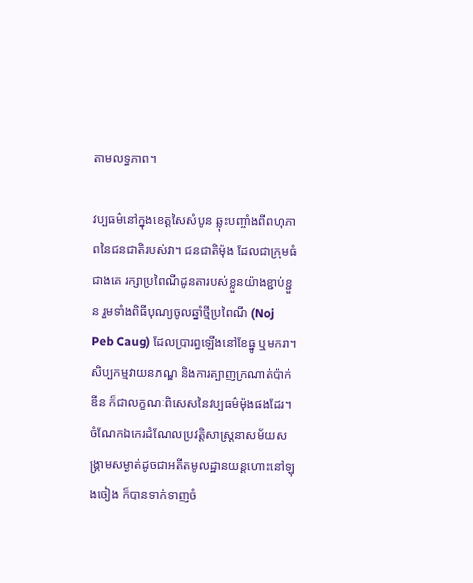តាមលទ្ធភាព។

វប្បធម៌នៅក្នុងខេត្តសៃសំបូន ឆ្លុះបញ្ចាំងពីពហុភាពនៃជនជាតិរបស់វា។ ជនជាតិម៉ុង ដែលជាក្រុមធំជាងគេ រក្សាប្រពៃណីដូនតារបស់ខ្លួនយ៉ាងខ្ជាប់ខ្ជួន រួមទាំងពិធីបុណ្យចូលឆ្នាំថ្មីប្រពៃណី (Noj Peb Caug) ដែលប្រារព្ធឡើងនៅខែធ្នូ ឬមករា។ សិប្បកម្មវាយនភណ្ឌ និងការត្បាញក្រណាត់ប៉ាក់ឌីន ក៏ជាលក្ខណៈពិសេសនៃវប្បធម៌ម៉ុងផងដែរ។ ចំណែកឯកេរដំណែលប្រវត្តិសាស្ត្រនាសម័យសង្គ្រាមសម្ងាត់ដូចជាអតីតមូលដ្ឋានយន្តហោះនៅឡុងចៀង ក៏បានទាក់ទាញចំ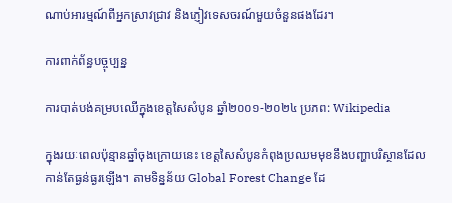ណាប់អារម្មណ៍ពីអ្នកស្រាវជ្រាវ និងភ្ញៀវទេសចរណ៍មួយចំនួនផងដែរ។

ការពាក់ព័ន្ធបច្ចុប្បន្ន

ការបាត់បង់គម្របឈើក្នុងខេត្តសៃសំបូន ឆ្នាំ២០០១-២០២៤ ប្រភព: Wikipedia

ក្នុងរយៈពេលប៉ុន្មានឆ្នាំចុងក្រោយនេះ ខេត្តសៃសំបូនកំពុងប្រឈមមុខនឹងបញ្ហាបរិស្ថានដែលកាន់តែធ្ងន់ធ្ងរឡើង។ តាមទិន្នន័យ Global Forest Change ដែ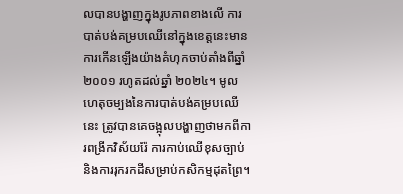លបានបង្ហាញក្នុងរូបភាពខាងលើ ការបាត់បង់គម្របឈើនៅក្នុងខេត្តនេះមានការកើនឡើងយ៉ាងគំហុកចាប់តាំងពីឆ្នាំ ២០០១ រហូតដល់ឆ្នាំ ២០២៤។ មូលហេតុចម្បងនៃការបាត់បង់គម្របឈើនេះ ត្រូវបានគេចង្អុលបង្ហាញថាមកពីការពង្រីកវិស័យរ៉ែ ការកាប់ឈើខុសច្បាប់ និងការរុករកដីសម្រាប់កសិកម្មដុតព្រៃ។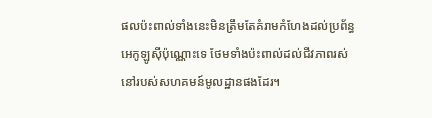ផលប៉ះពាល់ទាំងនេះមិនត្រឹមតែគំរាមកំហែងដល់ប្រព័ន្ធអេកូឡូស៊ីប៉ុណ្ណោះទេ ថែមទាំងប៉ះពាល់ដល់ជីវភាពរស់នៅរបស់សហគមន៍មូលដ្ឋានផងដែរ។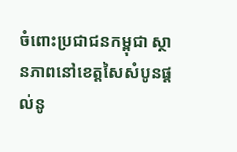ចំពោះប្រជាជនកម្ពុជា ស្ថានភាពនៅខេត្តសៃសំបូនផ្តល់នូ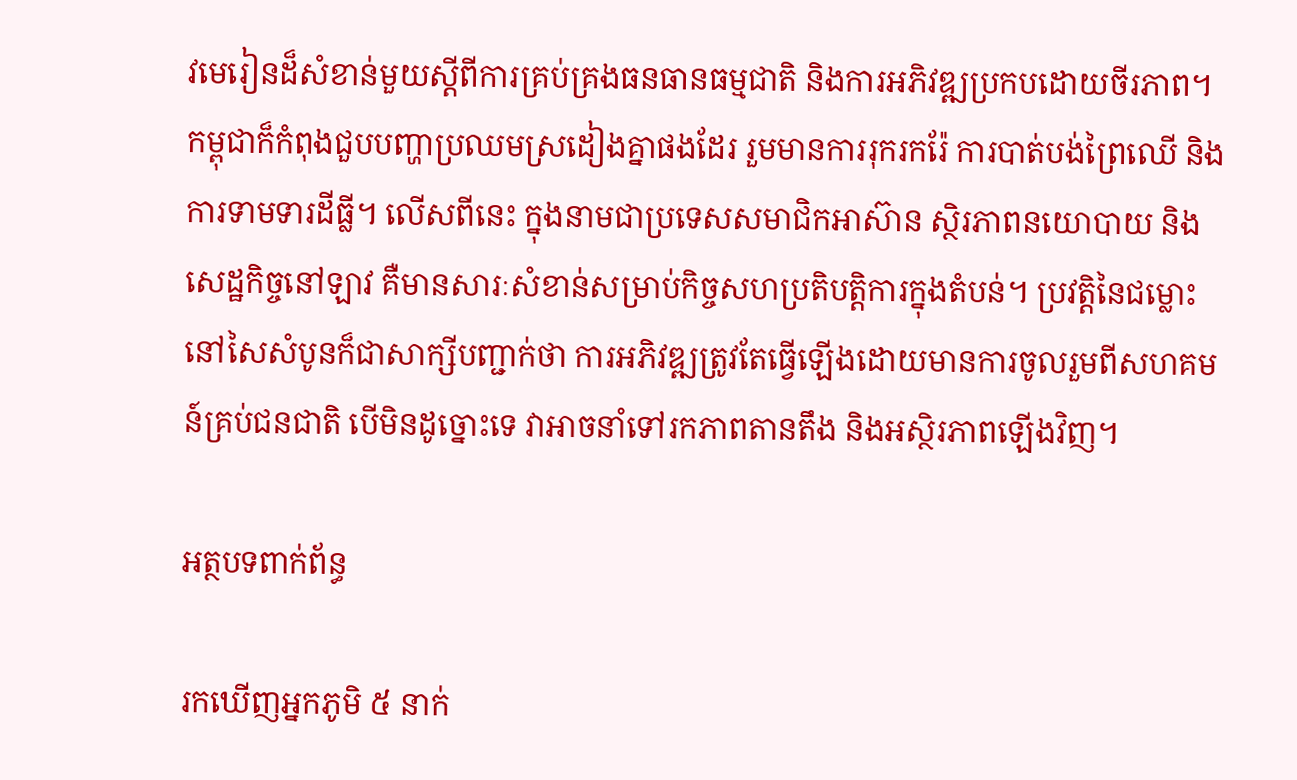វមេរៀនដ៏សំខាន់មួយស្តីពីការគ្រប់គ្រងធនធានធម្មជាតិ និងការអភិវឌ្ឍប្រកបដោយចីរភាព។ កម្ពុជាក៏កំពុងជួបបញ្ហាប្រឈមស្រដៀងគ្នាផងដែរ រួមមានការរុករករ៉ែ ការបាត់បង់ព្រៃឈើ និងការទាមទារដីធ្លី។ លើសពីនេះ ក្នុងនាមជាប្រទេសសមាជិកអាស៊ាន ស្ថិរភាពនយោបាយ និងសេដ្ឋកិច្ចនៅឡាវ គឺមានសារៈសំខាន់សម្រាប់កិច្ចសហប្រតិបត្តិការក្នុងតំបន់។ ប្រវត្តិនៃជម្លោះនៅសៃសំបូនក៏ជាសាក្សីបញ្ជាក់ថា ការអភិវឌ្ឍត្រូវតែធ្វើឡើងដោយមានការចូលរួមពីសហគមន៍គ្រប់ជនជាតិ បើមិនដូច្នោះទេ វាអាចនាំទៅរកភាពតានតឹង និងអស្ថិរភាពឡើងវិញ។

អត្ថបទពាក់ព័ន្ធ

រកឃើញអ្នកភូមិ ៥ នាក់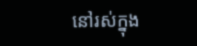នៅរស់ក្នុង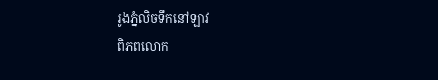រូងភ្នំលិចទឹកនៅឡាវ
ពិភពលោក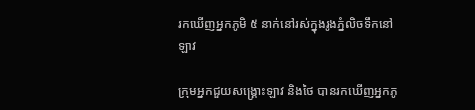រកឃើញអ្នកភូមិ ៥ នាក់នៅរស់ក្នុងរូងភ្នំលិចទឹកនៅឡាវ

ក្រុមអ្នកជួយសង្គ្រោះឡាវ និងថៃ បានរកឃើញអ្នកភូ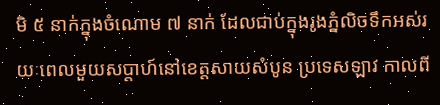មិ ៥ នាក់ក្នុងចំណោម ៧ នាក់ ដែលជាប់ក្នុងរូងភ្នំលិចទឹកអស់រយៈពេលមួយសប្តាហ៍នៅខេត្តសាយសំបូន ប្រទេសឡាវ កាលពី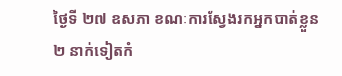ថ្ងៃទី ២៧ ឧសភា ខណៈការស្វែងរកអ្នកបាត់ខ្លួន ២ នាក់ទៀតកំ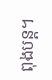ពុងបន្ត។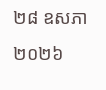២៨ ឧសភា ២០២៦